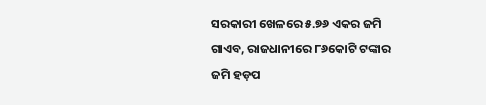ସରକାରୀ ଖେଳରେ ୫.୭୬ ଏକର ଜମି ଗାଏବ, ରାଜଧାନୀରେ ୮୬କୋଟି ଟଙ୍କାର ଜମି ହଡ଼ପ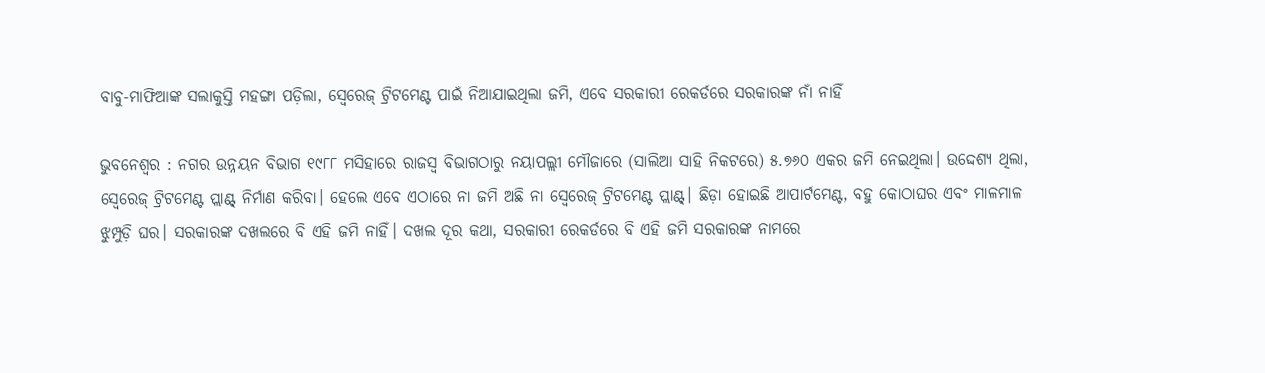ବାବୁ-ମାଫିଆଙ୍କ ସଲାକୁସ୍ତି ମହଙ୍ଗା ପଡ଼ିଲା, ସ୍ବେରେଜ୍ ଟ୍ରିଟମେଣ୍ଟ ପାଇଁ ନିଆଯାଇଥିଲା ଜମି, ଏବେ ସରକାରୀ ରେକର୍ଡରେ ସରକାରଙ୍କ ନାଁ ନାହିଁ

ଭୁବନେଶ୍ବର : ନଗର ଉନ୍ନୟନ ବିଭାଗ ୧୯୮୮ ମସିହାରେ ରାଜସ୍ବ ବିଭାଗଠାରୁ ନୟାପଲ୍ଲୀ ମୌଜାରେ (ସାଲିଆ ସାହି ନିକଟରେ) ୫.୭୬୦ ଏକର ଜମି ନେଇଥିଲା। ଉଦ୍ଦେଶ୍ୟ ଥିଲା, ସ୍ବେରେଜ୍ ଟ୍ରିଟମେଣ୍ଟ ପ୍ଲାଣ୍ଟ୍ ନିର୍ମାଣ କରିବା। ହେଲେ ଏବେ ଏଠାରେ ନା ଜମି ଅଛି ନା ସ୍ବେରେଜ୍ ଟ୍ରିଟମେଣ୍ଟ ପ୍ଲାଣ୍ଟ୍। ଛିଡ଼ା ହୋଇଛି ଆପାର୍ଟମେଣ୍ଟ, ବହୁ କୋଠାଘର ଏବଂ ମାଳମାଳ ଝୁମ୍ପୁଡ଼ି ଘର। ସରକାରଙ୍କ ଦଖଲରେ ବି ଏହି ଜମି ନାହିଁ। ଦଖଲ ଦୂର କଥା, ସରକାରୀ ରେକର୍ଡରେ ବି ଏହି ଜମି ସରକାରଙ୍କ ନାମରେ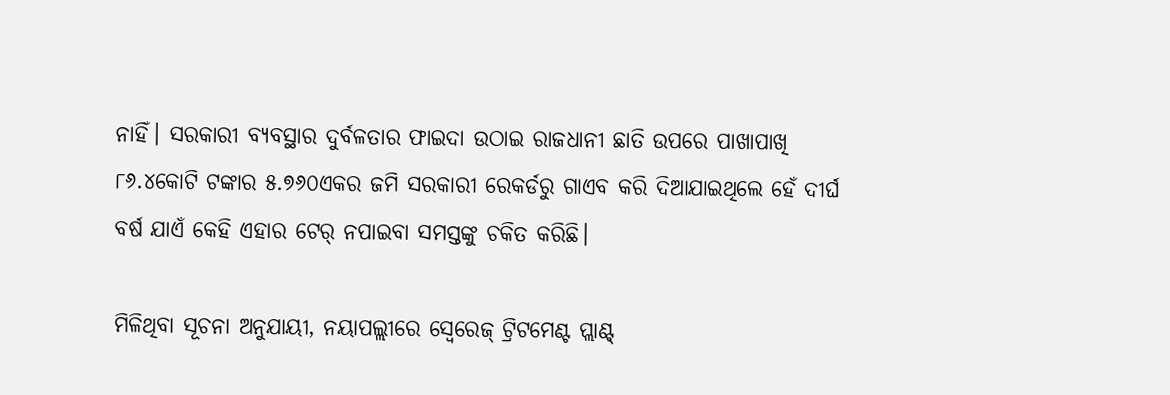ନାହିଁ। ସରକାରୀ ବ୍ୟବସ୍ଥାର ଦୁର୍ବଳତାର ଫାଇଦା ଉଠାଇ ରାଜଧାନୀ ଛାତି ଉପରେ ପାଖାପାଖି ୮୬.୪କୋଟି ଟଙ୍କାର ୫.୭୬୦ଏକର ଜମି ସରକାରୀ ରେକର୍ଡରୁ ଗାଏବ କରି ଦିଆଯାଇଥିଲେ ହେଁ ଦୀର୍ଘ ବର୍ଷ ଯାଏଁ କେହି ଏହାର ଟେର୍ ନପାଇବା ସମସ୍ତଙ୍କୁ ଚକିତ କରିଛି।

ମିଳିଥିବା ସୂଚନା ଅନୁଯା‌ୟୀ, ନୟାପଲ୍ଲୀରେ ସ୍ବେରେଜ୍ ଟ୍ରିଟମେଣ୍ଟ ପ୍ଲାଣ୍ଟ୍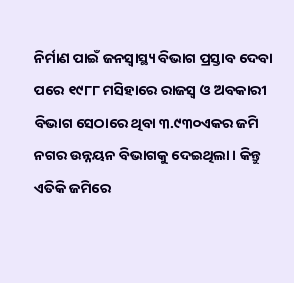ନିର୍ମାଣ ପାଇଁ ଜନସ୍ବାସ୍ଥ୍ୟ ବିଭାଗ ପ୍ରସ୍ତାବ ଦେବା ପରେ ୧୯୮୮ ମସିହାରେ ରାଜସ୍ବ ଓ ଅବକାରୀ ବିଭାଗ ସେଠାରେ ଥିବା ୩.୯୩୦ଏକର ଜମି ନଗର ଉନ୍ନୟନ ବିଭାଗକୁ ଦେଇଥିଲା। କିନ୍ତୁ ଏତିକି ଜମିରେ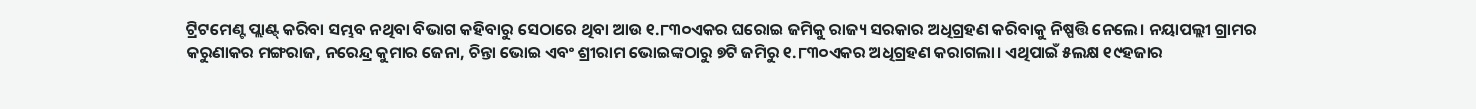ଟ୍ରିଟମେଣ୍ଟ ପ୍ଲାଣ୍ଟ୍ କରିବା ସମ୍ଭବ ନଥିବା ବିଭାଗ କହିବାରୁ ସେଠାରେ ଥିବା ଆଉ ୧.୮୩୦ଏକର ଘରୋଇ ଜମିକୁ ରାଜ୍ୟ ସରକାର ଅଧିଗ୍ରହଣ କରିବାକୁ ନିଷ୍ପତ୍ତି ନେଲେ। ନୟାପଲ୍ଲୀ ଗ୍ରାମର କରୁଣାକର ମଙ୍ଗରାଜ, ନରେନ୍ଦ୍ର କୁମାର ଜେନା, ଚିନ୍ତା ଭୋଇ ଏବଂ ଶ୍ରୀରାମ ଭୋଇଙ୍କଠାରୁ ୭ଟି ଜମିରୁ ୧.୮୩୦ଏକର ଅଧିଗ୍ରହଣ କରାଗଲା। ଏଥିପାଇଁ ୫ଲକ୍ଷ ୧୯ହଜାର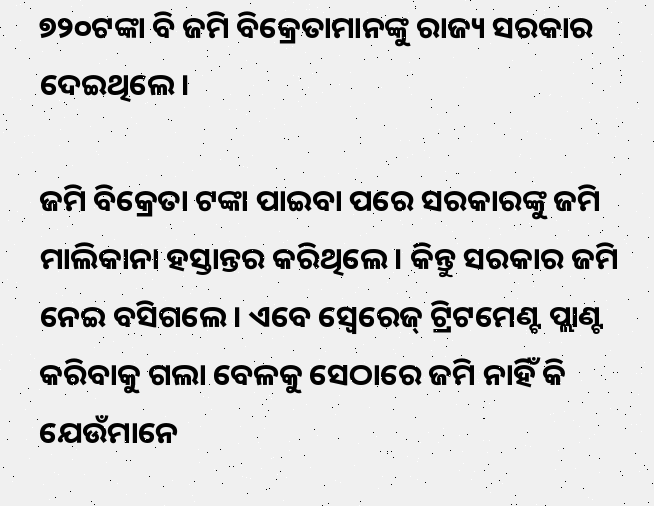୭୨୦ଟଙ୍କା‌ ବି ଜମି ବିକ୍ରେତାମାନଙ୍କୁ ରାଜ୍ୟ ସରକାର ଦେଇଥିଲେ।

ଜମି ବିକ୍ରେତା ଟଙ୍କା ପାଇବା ପରେ ସରକାରଙ୍କୁ ଜମି ମାଲିକାନା ହସ୍ତାନ୍ତର କରିଥିଲେ। କିନ୍ତୁ ସରକାର ଜମି ନେଇ ବସିଗଲେ। ଏବେ ସ୍ବେରେଜ୍ ଟ୍ରିଟମେଣ୍ଟ ପ୍ଲାଣ୍ଟ କରିବାକୁ ଗଲା ବେଳକୁ ସେଠାରେ ଜମି ନାହିଁ କି ଯେଉଁମାନେ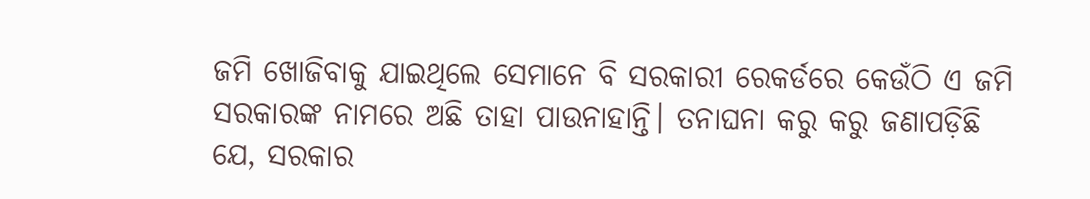ଜମି ଖୋଜିବାକୁ ଯାଇଥିଲେ ସେମାନେ ବି ସରକାରୀ ରେକର୍ଡରେ କେଉଁଠି ଏ ଜମି ସରକାରଙ୍କ ନାମରେ ଅଛି ତାହା ପାଉନାହାନ୍ତି। ତନାଘନା କରୁ କରୁ ଜଣାପଡ଼ିଛି ଯେ, ସରକାର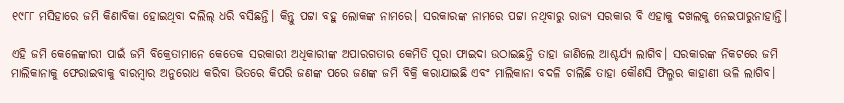୧୯୮୮ ମସିହାରେ ଜମି କିଣାବିକା ହୋଇଥିବା ଦଲିଲ୍ ଧରି ବସିଛନ୍ତି। କିନ୍ତୁ ପଟ୍ଟା ବହୁ ଲୋକଙ୍କ ନାମରେ। ସରକାରଙ୍କ ନାମରେ ପଟ୍ଟା ନଥିବାରୁ ରାଜ୍ୟ ସରକାର ବି ଏହାକୁ ଦଖଲକୁ ନେଇପାରୁନାହାନ୍ତି।

ଏହି ଜମି କେଳେଙ୍କାରୀ ପାଇଁ ଜମି ବିକ୍ରେତାମାନେ କେତେକ ସରକାରୀ ଅଧିକାରୀଙ୍କ ଅପାରଗତାର କେମିତି ପୂରା ଫାଇଦା ଉଠାଇଛନ୍ତି ତାହା ଜାଣିଲେ ଆଶ୍ଚର୍ଯ୍ୟ ଲାଗିବ। ସରକାରଙ୍କ ନିକଟରେ ଜମି ମାଲିକାନାକୁ ଫେରାଇବାକୁ ବାରମ୍ବାର ଅନୁରୋଧ କରିବା ଭିତରେ କିପରି ଜଣଙ୍କ ପରେ ଜଣଙ୍କ ଜମି ବିକ୍ରି କରାଯାଇଛି ଏବଂ ମାଲିକାନା ବଦଳି ଚାଲିଛି ତାହା କୌଣସି ଫିଲ୍ମର କାହାଣୀ ଭଳି ଲାଗିବ।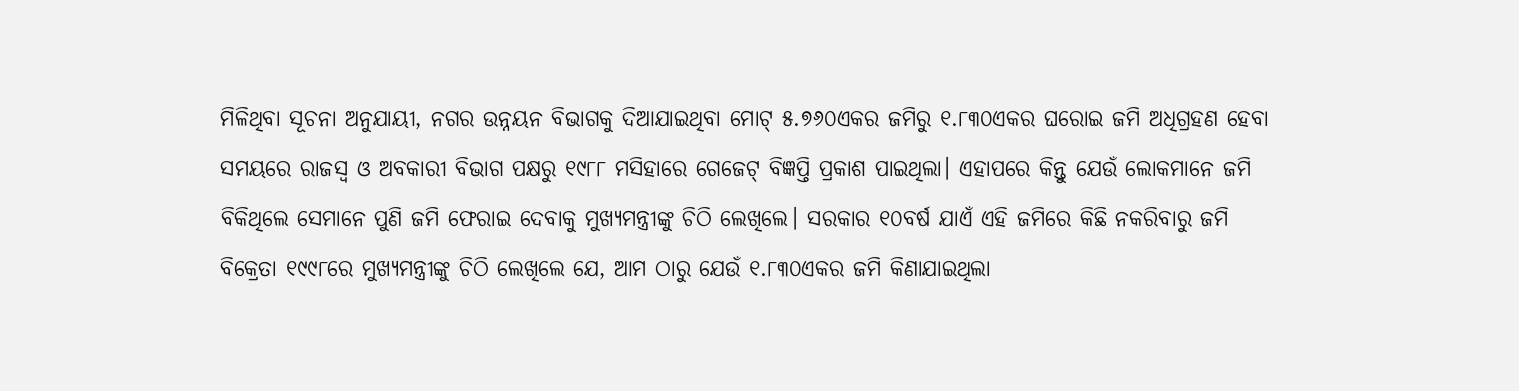ମିଳିଥିବା ସୂଚନା ଅନୁଯାୟୀ, ନଗର ଉନ୍ନୟନ ବିଭାଗକୁ ଦିଆଯାଇଥିବା ମୋଟ୍‌ ୫.୭୬୦ଏକର ଜମିରୁ ୧.୮୩୦ଏକର ଘରୋଇ ଜମି ଅଧିଗ୍ରହଣ ହେବା ସମୟରେ ରାଜସ୍ବ ଓ ଅବକାରୀ ବିଭାଗ ପକ୍ଷରୁ ୧୯୮୮ ମସିହାରେ ଗେଜେଟ୍ ବିଜ୍ଞପ୍ତି ପ୍ରକାଶ ପାଇଥିଲା। ଏହାପରେ କିନ୍ତୁ ଯେଉଁ ଲୋକମାନେ ଜମି ବିକିଥିଲେ ସେମାନେ ପୁଣି ଜମି ଫେରାଇ ଦେବାକୁ ମୁଖ୍ୟମନ୍ତ୍ରୀଙ୍କୁ ଚିଠି ଲେଖିଲେ। ସରକାର ୧୦ବର୍ଷ ଯାଏଁ ଏହି ଜମିରେ କିଛି ନକରିବାରୁ ଜମି ବିକ୍ରେତା ୧୯୯୮ରେ ମୁଖ୍ୟମନ୍ତ୍ରୀଙ୍କୁ ଚିଠି ଲେଖିଲେ ଯେ, ଆମ ଠାରୁ ଯେଉଁ ୧.୮୩୦ଏକର ଜମି କିଣାଯାଇଥିଲା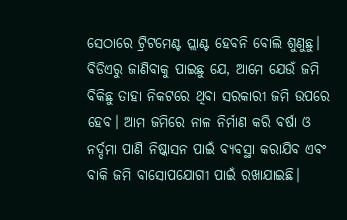ସେଠାରେ ଟ୍ରିଟମେଣ୍ଟ ପ୍ଲାଣ୍ଟ ହେବନି ବୋଲି ଶୁଣୁଛୁ। ବିଡିଏରୁ ଜାଣିବାକୁ ପାଇଛୁ ଯେ, ଆମେ ଯେଉଁ ଜମି ବିକିଛୁ ତାହା ନିକଟରେ ଥିବା ସରକାରୀ ଜମି ଉପରେ ହେବ। ଆମ ଜମିରେ ନାଳ ନିର୍ମାଣ କରି ବର୍ଷା ଓ ନର୍ଦ୍ଦମା ପାଣି ନିଷ୍କାସନ ପାଇଁ ବ୍ୟବସ୍ଥା କରାଯିବ ଏବଂ ବାକି ଜମି ବାସୋପଯୋଗୀ ପାଇଁ ରଖାଯାଇଛି।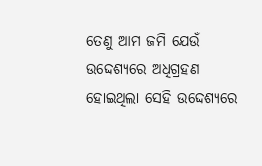ତେଣୁ ଆମ ଜମି ଯେଉଁ ଉଦ୍ଦେଶ୍ୟରେ ଅଧିଗ୍ରହଣ ହୋଇଥିଲା ସେହି ଉଦ୍ଦେଶ୍ୟରେ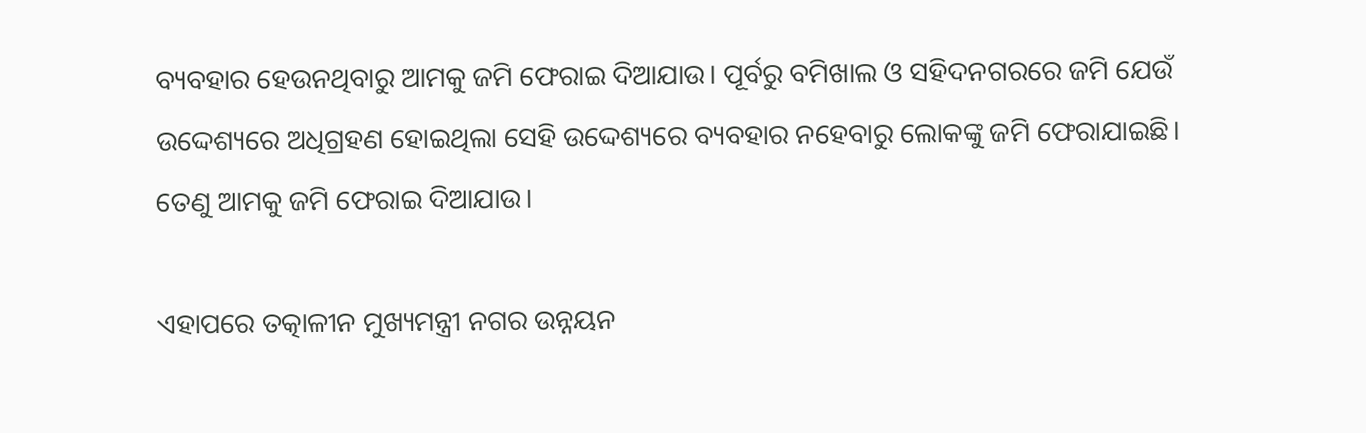ବ୍ୟବହାର ହେଉନଥିବାରୁ ଆମକୁ ଜମି ଫେରାଇ ଦିଆଯାଉ। ପୂର୍ବରୁ ବମିଖାଲ ଓ ସହିଦନଗ‌ରରେ ଜମି ଯେଉଁ ଉଦ୍ଦେଶ୍ୟରେ ଅଧିଗ୍ରହଣ ହୋଇଥିଲା ସେହି ଉଦ୍ଦେଶ୍ୟରେ ବ୍ୟବହାର ନହେବାରୁ ଲୋକଙ୍କୁ ଜମି ଫେରାଯାଇଛି। ତେଣୁ ଆମକୁ ଜମି ଫେରାଇ ଦିଆଯାଉ।

ଏହାପରେ ତତ୍କାଳୀନ ମୁଖ୍ୟମନ୍ତ୍ରୀ ନଗର ଉନ୍ନୟନ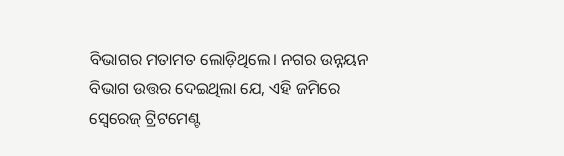ବିଭାଗର ମତାମତ ଲୋଡ଼ିଥିଲେ। ନଗର ଉନ୍ନୟନ ବିଭାଗ ଉତ୍ତର ଦେଇଥିଲା ଯେ, ଏହି ଜମିରେ ସ୍ବେରେଜ୍ ଟ୍ରିଟମେଣ୍ଟ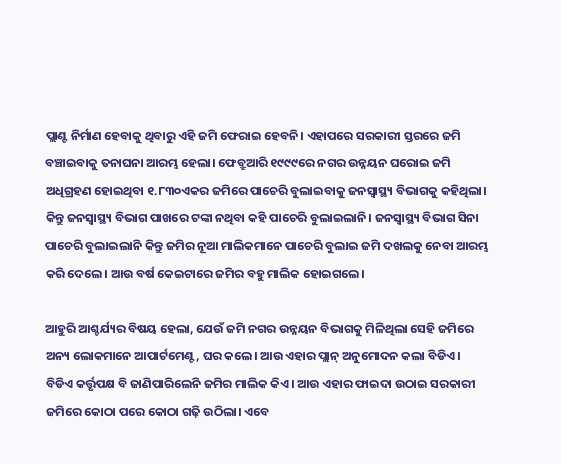ପ୍ଲାଣ୍ଟ ନିର୍ମାଣ ହେବାକୁ ଥିବାରୁ ଏହି ଜମି ଫେରାଇ ହେବନି। ଏହାପରେ ସରକାରୀ ସ୍ତରରେ ଜମି ବଞ୍ଚାଇବାକୁ ତନାଘନା ଆରମ୍ଭ ହେଲା। ଫେବ୍ରୁଆରି ୧୯୯୯ରେ ନଗର ଉନ୍ନୟନ ଘରୋଇ ଜମି ଅଧିଗ୍ରହଣ ହୋଇଥିବା ୧.୮୩୦ଏକର ଜମିରେ ପାଚେରି ବୁଲାଇବାକୁ ଜନସ୍ବାସ୍ଥ୍ୟ ବିଭାଗକୁ କହିଥିଲା। କିନ୍ତୁ ଜନସ୍ବାସ୍ଥ୍ୟ ବିଭାଗ ପାଖରେ ଟଙ୍କା ନଥିବା କହି ପାଚେରି ବୁଲାଇଲାନି। ଜନସ୍ବାସ୍ଥ୍ୟ ବିଭାଗ ସିନା ପାଚେରି ବୁଲାଇଲାନି କିନ୍ତୁ ଜମିର ନୂଆ ମାଲିକମାନେ ପାଚେରି ବୁଲାଇ ଜମି ଦଖଲକୁ ନେବା ଆରମ୍ଭ କରି ଦେଲେ। ଆଉ ବର୍ଷ କେଇଟାରେ ଜମିର ବହୁ ମାଲିକ ହୋଇଗଲେ।

ଆହୁରି ଆଶ୍ଚର୍ଯ୍ୟର ବିଷୟ ହେଲା, ଯେଉଁ ଜମି ନଗର ଉନ୍ନୟନ ବିଭାଗକୁ ମିଳିଥିଲା ସେହି ଜମିରେ ଅନ୍ୟ ଲୋକମାନେ ଆପାର୍ଟମେଣ୍ଟ, ଘର କଲେ। ଆଉ ଏହାର ପ୍ଲାନ୍ ଅନୁମୋଦନ କଲା ବିଡିଏ। ବିଡିଏ କର୍ତ୍ତୃପକ୍ଷ ବି ଜାଣିପାରିଲେନି ଜମିର ମାଲିକ କିଏ। ଆଉ ଏହାର ଫାଇଦା ଉଠାଇ ସରକାରୀ ଜମିରେ କୋଠା ପରେ କୋଠା ଗଢ଼ି ଉଠିଲା। ଏବେ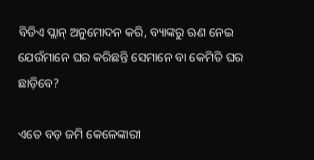ବିଡିଏ ପ୍ଲାନ୍ ଅନୁମୋଦନ କରି, ବ୍ୟାଙ୍କରୁ ଋଣ ନେଇ ଯେଉଁମାନେ ଘର କରିଛନ୍ତି ସେମାନେ ବା କେ‌ମିତି ଘର ଛାଡ଼ିବେ?

ଏତେ ବଡ଼ ଜମି କେଳେଙ୍କାରୀ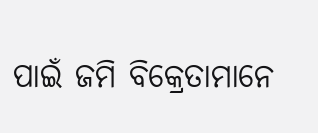ପାଇଁ ଜମି ବିକ୍ରେତାମାନେ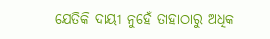ଯେତିକି ଦାୟୀ ନୁହେଁ ତାହାଠାରୁ ଅଧିକ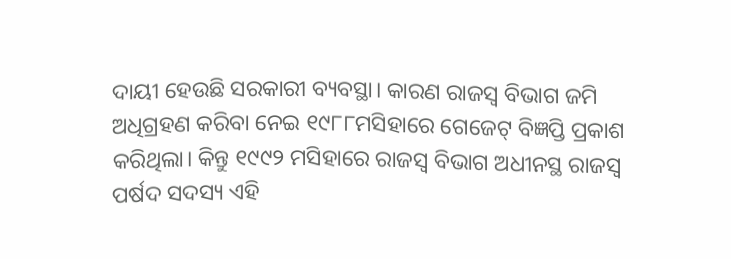ଦାୟୀ ହେଉଛି ସରକାରୀ ବ୍ୟବସ୍ଥା। କାରଣ ରାଜସ୍ବ ବିଭାଗ ଜମି ଅଧିଗ୍ରହଣ କରିବା ନେଇ ୧୯୮୮ମସିହାରେ ଗେଜେଟ୍‌ ବିଜ୍ଞପ୍ତି ପ୍ରକାଶ କରିଥିଲା। କିନ୍ତୁ ୧୯୯୨ ମସିହାରେ ରାଜସ୍ବ ବିଭାଗ ଅଧୀନସ୍ଥ ରାଜସ୍ବ ପର୍ଷଦ ସଦସ୍ୟ ଏହି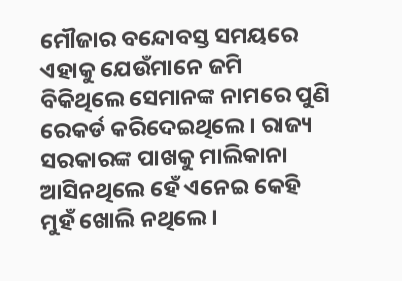ମୌଜାର ବନ୍ଦୋବସ୍ତ ସମୟରେ ଏହାକୁ ଯେଉଁମାନେ ଜମି ବିକିଥିଲେ ସେମାନଙ୍କ ନାମରେ ପୁଣି ରେକର୍ଡ କରିଦେଇଥିଲେ। ରାଜ୍ୟ ସରକାରଙ୍କ ପାଖକୁ ମାଲିକାନା ଆସିନଥିଲେ ହେଁ ଏନେଇ କେହି ମୁହଁ ଖୋଲି ନଥିଲେ।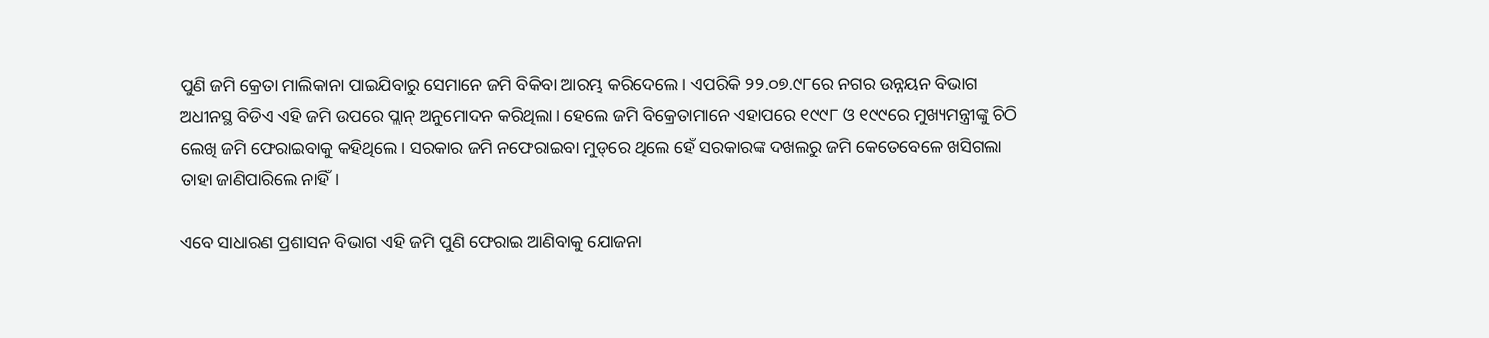ପୁଣି ଜମି କ୍ରେତା ମାଲିକାନା ପାଇଯିବାରୁ ସେମାନେ ଜମି ବିକିବା ଆରମ୍ଭ କରିଦେଲେ। ଏପରିକି ୨୨.୦୭.୯୮ରେ ନଗର ଉନ୍ନୟନ ବିଭାଗ ଅଧୀନସ୍ଥ ବିଡିଏ ଏହି ଜମି ଉପରେ ପ୍ଲାନ୍ ଅନୁମୋଦନ କରିଥିଲା। ହେଲେ ଜମି ବିକ୍ରେତାମାନେ ଏହାପରେ ୧୯୯୮ ଓ ୧୯୯ରେ ମୁଖ୍ୟମନ୍ତ୍ରୀଙ୍କୁ ଚିଠି ଲେଖି ଜମି ଫେରାଇବାକୁ କହିଥିଲେ। ସରକାର ଜମି ନଫେରାଇବା ମୁଡ୍‌ରେ ଥିଲେ ହେଁ ସରକାରଙ୍କ ଦଖଲରୁ ଜମି କେତେବେଳେ ଖସିଗଲା ତାହା ଜାଣିପାରିଲେ ନାହିଁ।

ଏବେ ସାଧାରଣ ପ୍ରଶାସନ ବିଭାଗ ଏହି ଜମି ପୁଣି ଫେରାଇ ଆଣିବାକୁ ଯୋଜନା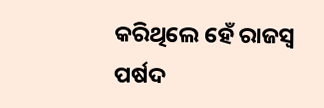କରିଥିଲେ ହେଁ ରାଜସ୍ବ ପର୍ଷଦ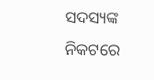ସଦସ୍ୟଙ୍କ ନିକଟରେ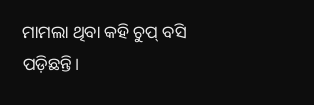ମାମଲା ଥିବା କହି ଚୁପ୍ ବସି ପଡ଼ିଛନ୍ତି।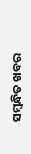ସମ୍ବନ୍ଧିତ ଖବର